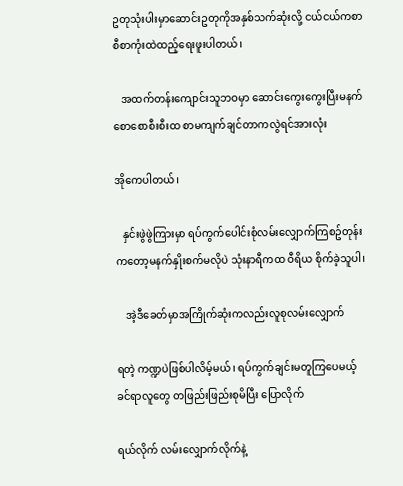ဥတုသုံးပါးမှာဆောင်းဥတုကိုအနှစ်သက်ဆုံးလို့ ငယ်ငယ်ကစာစီစာကုံးထဲထည့်ရေးဖူးပါတယ်၊

   အထက်တန်းကျောင်းသူဘဝမှာ ဆောင်းကွေးကွေးပြီးမနက်စောစောစီးစီးထ စာမကျက်ချင်တာကလွဲရင်အားလုံး

အိုကေပါတယ်၊

   နှင်းဖွဲဖွဲကြားမှာ ရပ်ကွက်ပေါင်းစုံလမ်းလျှောက်ကြစဥ်တုန်းကတော့မနက်နှိုးစက်မလိုပဲ သုံးနာရီကထ ဝီရိယ စိုက်ခဲ့သူပါ၊

    အဲ့ဒီခေတ်မှာအကြိုက်ဆုံးကလည်းလူစုလမ်းလျှောက်

ရတဲ့ ကဏ္ဍပဲဖြစ်ပါလိမ့်မယ်၊ ရပ်ကွက်ချင်းမတူကြပေမယ့် ခင်ရာလူတွေ တဖြည်းဖြည်းစုမိပြီး ပြောလိုက်

ရယ်လိုက် လမ်းလျှောက်လိုက်နဲ့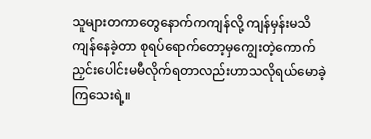သူများတကာတွေနောက်ကကျန်လို့ ကျန်မှန်းမသိ ကျန်နေခဲ့တာ စုရပ်ရောက်တော့မှကျွေးတဲ့ကောက်ညှင်းပေါင်းမမီလိုက်ရတာလည်းဟာသလိုရယ်မောခဲ့ကြသေးရဲ့။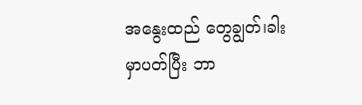အနွေးထည် တွေချွတ်၊ခါးမှာပတ်ပြီး ဘာ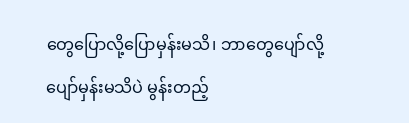တွေပြောလို့ပြောမှန်းမသိ၊ ဘာတွေပျော်လို့ပျော်မှန်းမသိပဲ မွန်းတည့်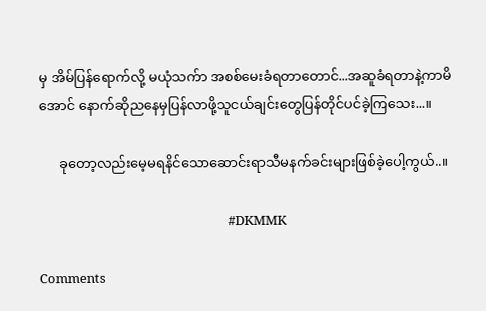မှ အိမ်ပြန်ရောက်လို့ မယုံသက်ာ အစစ်မေးခံရတာတောင်...အဆူခံရတာနဲ့ကာမိအောင် နောက်ဆိုညနေမှပြန်လာဖို့သူငယ်ချင်းတွေပြန်တိုင်ပင်ခဲ့ကြသေး...။

      ခုတော့လည်းမေ့မရနိင်သောဆောင်းရာသီမနက်ခင်းများဖြစ်ခဲ့ပေါ့ကွယ်..။

                                                               #DKMMK

Comments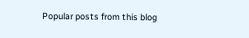Popular posts from this blog